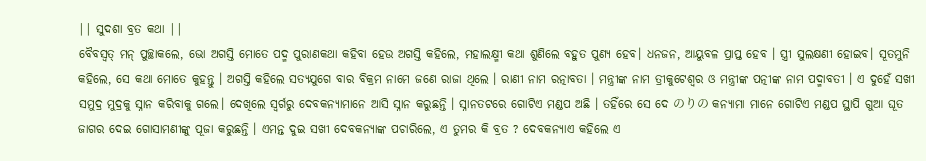|| ସୁଦଶା ବ୍ରତ କଥା ||
ବୈବସ୍ଵତ୍ ମନ୍ ପୁଚ୍ଛାକଲେ, ଭୋ ଅଗସ୍ତି ମୋତେ ପଦ୍ମ ପୁରାଣକଥା କହିବା ହେଉ ଅଗସ୍ତି କହିଲେ, ମହାଲକ୍ଷ୍ମୀ କଥା ଶୁଣିଲେ ବହୁତ ପୁଣ୍ୟ ହେବ। ଧନଜନ, ଆୟୁବଳ ପ୍ରାପ୍ତ ହେବ । ସ୍ତ୍ରୀ ସୁଲକ୍ଷଣୀ ହୋଇବ। ସୂତମୁନି କହିଲେ, ସେ କଥା ମୋତେ କୁହନ୍ତୁ । ଅଗସ୍ତି କହିଲେ ସତ୍ୟଯୁଗେ ବାର ବିକ୍ରମ ନାମେ ଜଣେ ରାଜା ଥିଲେ । ରାଣୀ ନାମ ରତ୍ନାବତା । ମନ୍ତ୍ରୀଙ୍କ ନାମ ତ୍ରୀକୁଟେଶ୍ଵର ଓ ମନ୍ତ୍ରୀଙ୍କ ପତ୍ନୀଙ୍କ ନାମ ପଦ୍ମାବତୀ । ଏ ଦୁହେଁ ସଖୀ ସମୁଦ୍ର ମୁଦ୍ରକୁ ସ୍ନାନ କରିବାକୁ ଗଲେ। ଦେଖିଲେ ସ୍ଵର୍ଗରୁ ଦେବକନ୍ୟାମାନେ ଆସି ସ୍ନାନ କରୁଛନ୍ତି । ସ୍ନାନତଟରେ ଗୋଟିଏ ମଣ୍ଡପ ଅଛି । ତହିଁରେ ସେ ଦେ のりの କନ୍ଯାମା ମାନେ ଗୋଟିଏ ମଣ୍ଡପ ସ୍ଥାପି ଗୁଆ ଘୂତ ଜାଗର ଦେଇ ଗୋସାମଣୀଙ୍କୁ ପୂଜା କରୁଛନ୍ତି । ଏମନ୍ତ ଦୁଇ ସଖୀ ଦେବକନ୍ୟାଙ୍କ ପଚାରିଲେ, ଏ ତୁମର କି ବ୍ରତ ? ଦେବକନ୍ଯାଏ କହିଲେ ଏ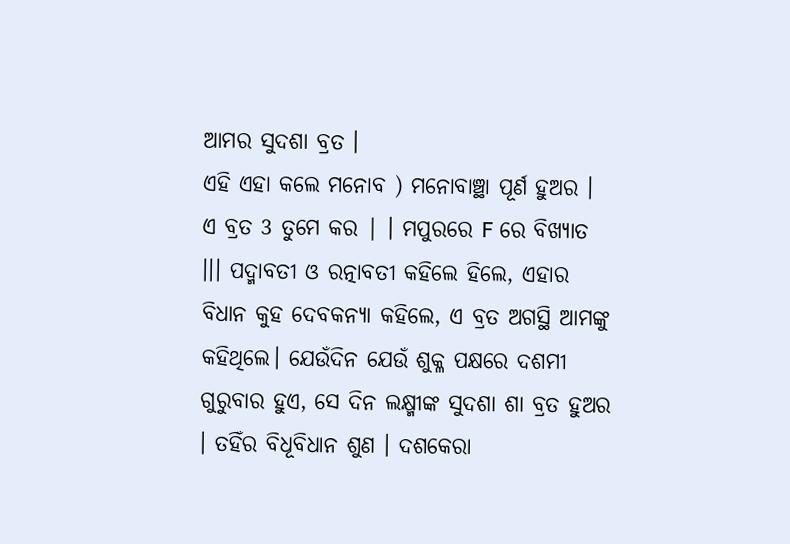ଆମର ସୁଦଶା ବ୍ରତ ।
ଏହି ଏହା କଲେ ମନୋବ ) ମନୋବାଞ୍ଛା ପୂର୍ଣ ହୁଅର । ଏ ବ୍ରତ 3 ତୁମେ କର | । ମପୁରରେ F ରେ ବିଖ୍ଯାତ ।।। ପଦ୍ମାବତୀ ଓ ରତ୍ନାବତୀ କହିଲେ ହିଲେ, ଏହାର ବିଧାନ କୁହ ଦେବକନ୍ୟା କହିଲେ, ଏ ବ୍ରତ ଅଗସ୍ଥି ଆମଙ୍କୁ କହିଥିଲେ। ଯେଉଁଦିନ ଯେଉଁ ଶୁକ୍ଳ ପକ୍ଷରେ ଦଶମୀ ଗୁରୁବାର ହୁଏ, ସେ ଦିନ ଲକ୍ଷ୍ମୀଙ୍କ ସୁଦଶା ଶା ବ୍ରତ ହୁଅର । ତହିଁର ବିଧୂବିଧାନ ଶୁଣ । ଦଶକେରା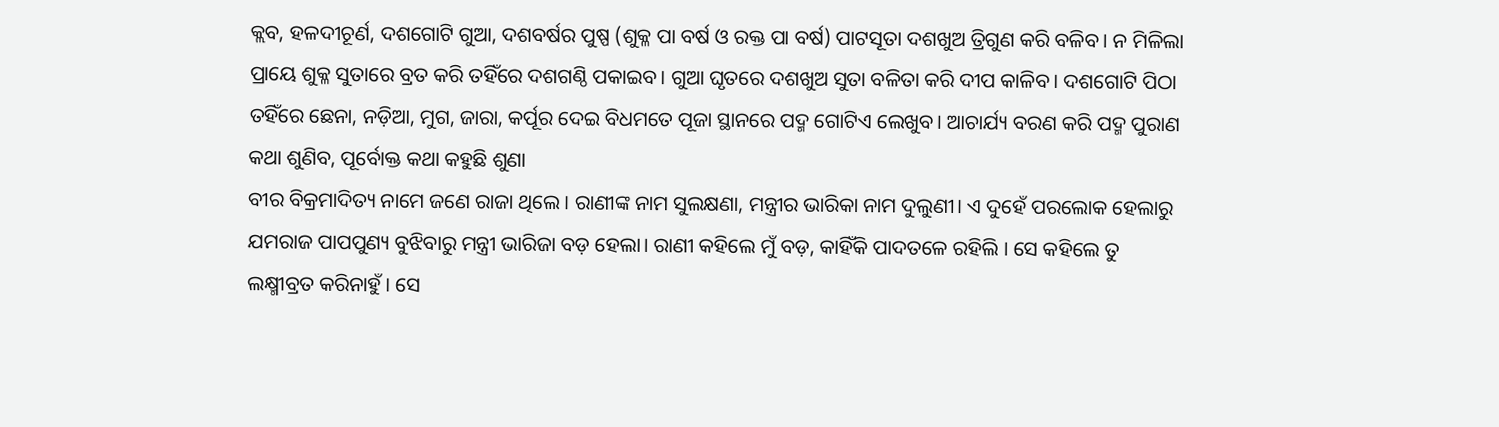କ୍ଲବ, ହଳଦୀଚୂର୍ଣ, ଦଶଗୋଟି ଗୁଆ, ଦଶବର୍ଷର ପୁଷ୍ପ (ଶୁକ୍ଳ ପା ବର୍ଷ ଓ ରକ୍ତ ପା ବର୍ଷ) ପାଟସୂତା ଦଶଖୁଅ ତ୍ରିଗୁଣ କରି ବଳିବ। ନ ମିଳିଲା ପ୍ରାୟେ ଶୁକ୍ଳ ସୁତାରେ ବ୍ରତ କରି ତହିଁରେ ଦଶଗଣ୍ଠି ପକାଇବ। ଗୁଆ ଘୃତରେ ଦଶଖୁଅ ସୁତା ବଳିତା କରି ଦୀପ କାଳିବ। ଦଶଗୋଟି ପିଠା ତହିଁରେ ଛେନା, ନଡ଼ିଆ, ମୁଗ, ଜାରା, କର୍ପୂର ଦେଇ ବିଧମତେ ପୂଜା ସ୍ଥାନରେ ପଦ୍ମ ଗୋଟିଏ ଲେଖୁବ। ଆଚାର୍ଯ୍ୟ ବରଣ କରି ପଦ୍ମ ପୁରାଣ କଥା ଶୁଣିବ, ପୂର୍ବୋକ୍ତ କଥା କହୁଛି ଶୁଣା
ବୀର ବିକ୍ରମାଦିତ୍ୟ ନାମେ ଜଣେ ରାଜା ଥିଲେ । ରାଣୀଙ୍କ ନାମ ସୁଲକ୍ଷଣା, ମନ୍ତ୍ରୀର ଭାରିକା ନାମ ଦୁଲୁଣୀ। ଏ ଦୁହେଁ ପରଲୋକ ହେଲାରୁ ଯମରାଜ ପାପପୁଣ୍ୟ ବୁଝିବାରୁ ମନ୍ତ୍ରୀ ଭାରିଜା ବଡ଼ ହେଲା। ରାଣୀ କହିଲେ ମୁଁ ବଡ଼, କାହିଁକି ପାଦତଳେ ରହିଲି । ସେ କହିଲେ ତୁ ଲକ୍ଷ୍ମୀବ୍ରତ କରିନାହୁଁ । ସେ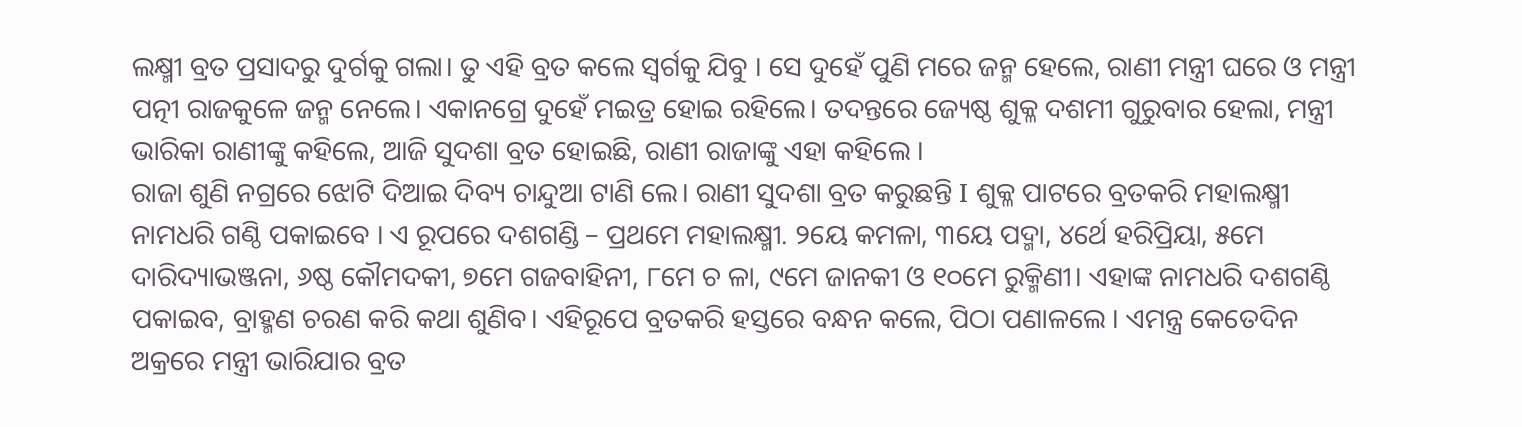ଲକ୍ଷ୍ମୀ ବ୍ରତ ପ୍ରସାଦରୁ ଦୁର୍ଗକୁ ଗଲା। ତୁ ଏହି ବ୍ରତ କଲେ ସ୍ୱର୍ଗକୁ ଯିବୁ । ସେ ଦୁହେଁ ପୁଣି ମରେ ଜନ୍ମ ହେଲେ, ରାଣୀ ମନ୍ତ୍ରୀ ଘରେ ଓ ମନ୍ତ୍ରୀ ପତ୍ନୀ ରାଜକୁଳେ ଜନ୍ମ ନେଲେ। ଏକାନଗ୍ରେ ଦୁହେଁ ମଇତ୍ର ହୋଇ ରହିଲେ। ତଦନ୍ତରେ ଜ୍ୟେଷ୍ଠ ଶୁକ୍ଳ ଦଶମୀ ଗୁରୁବାର ହେଲା, ମନ୍ତ୍ରୀ ଭାରିକା ରାଣୀଙ୍କୁ କହିଲେ, ଆଜି ସୁଦଶା ବ୍ରତ ହୋଇଛି, ରାଣୀ ରାଜାଙ୍କୁ ଏହା କହିଲେ ।
ରାଜା ଶୁଣି ନଗ୍ରରେ ଝୋଟି ଦିଆଇ ଦିବ୍ୟ ଚାନ୍ଦୁଆ ଟାଣି ଲେ। ରାଣୀ ସୁଦଶା ବ୍ରତ କରୁଛନ୍ତି I ଶୁକ୍ଳ ପାଟରେ ବ୍ରତକରି ମହାଲକ୍ଷ୍ମୀ ନାମଧରି ଗଣ୍ଠି ପକାଇବେ । ଏ ରୂପରେ ଦଶଗଣ୍ଡି – ପ୍ରଥମେ ମହାଲକ୍ଷ୍ମୀ. ୨ୟେ କମଳା, ୩ୟେ ପଦ୍ମା, ୪ର୍ଥେ ହରିପ୍ରିୟା, ୫ମେ ଦାରିଦ୍ୟାଭଞ୍ଜନା, ୬ଷ୍ଠ କୌମଦକୀ, ୭ମେ ଗଜବାହିନୀ, ୮ମେ ଚ ଳା, ୯ମେ ଜାନକୀ ଓ ୧୦ମେ ରୁକ୍ମିଣୀ। ଏହାଙ୍କ ନାମଧରି ଦଶଗଣ୍ଠି ପକାଇବ, ବ୍ରାହ୍ମଣ ଚରଣ କରି କଥା ଶୁଣିବ। ଏହିରୂପେ ବ୍ରତକରି ହସ୍ତରେ ବନ୍ଧନ କଲେ, ପିଠା ପଣାଳଲେ । ଏମନ୍ତ୍ର କେତେଦିନ ଅକ୍ରରେ ମନ୍ତ୍ରୀ ଭାରିଯାର ବ୍ରତ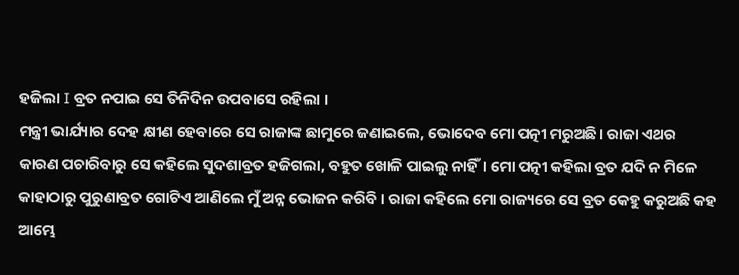ହଜିଲା I ବ୍ରତ ନପାଇ ସେ ତିନିଦିନ ଉପବାସେ ରହିଲା ।
ମନ୍ତ୍ରୀ ଭାର୍ଯ୍ୟାର ଦେହ କ୍ଷୀଣ ହେବାରେ ସେ ରାଜାଙ୍କ ଛାମୁରେ ଜଣାଇଲେ, ଭୋଦେବ ମୋ ପତ୍ନୀ ମରୁଅଛି। ରାଜା ଏଥର କାରଣ ପଚାରିବାରୁ ସେ କହିଲେ ସୁଦଶାବ୍ରତ ହଜିଗଲା, ବହୁତ ଖୋଳି ପାଇଲୁ ନାହିଁ। ମୋ ପତ୍ନୀ କହିଲା ବ୍ରତ ଯଦି ନ ମିଳେ କାହାଠାରୁ ପୁରୁଣାବ୍ରତ ଗୋଟିଏ ଆଣିଲେ ମୁଁ ଅନ୍ନ ଭୋଜନ କରିବି । ରାଜା କହିଲେ ମୋ ରାଜ୍ୟରେ ସେ ବ୍ରତ କେହୁ କରୁଅଛି କହ ଆମ୍ଭେ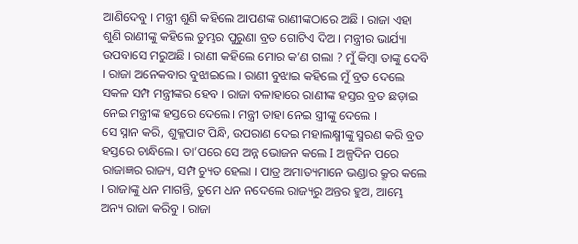ଆଣିଦେବୁ । ମନ୍ତ୍ରୀ ଶୁଣି କହିଲେ ଆପଣଙ୍କ ରାଣୀଙ୍କଠାରେ ଅଛି । ରାଜା ଏହା ଶୁଣି ରାଣୀଙ୍କୁ କହିଲେ ତୁମ୍ଭର ପୁରୁଣା ବ୍ରତ ଗୋଟିଏ ଦିଅ । ମନ୍ତ୍ରୀର ଭାର୍ଯ୍ୟା ଉପବାସେ ମରୁଅଛି । ରାଣୀ କହିଲେ ମୋର କ’ଣ ଗଲା ? ମୁଁ କିମ୍ବା ତାଙ୍କୁ ଦେବି । ରାଜା ଅନେକବାର ବୁଝାଇଲେ । ରାଣୀ ବୁଝାଇ କହିଲେ ମୁଁ ବ୍ରତ ଦେଲେ ସକଳ ସମ୍ପ ମନ୍ତ୍ରୀଙ୍କର ହେବ । ରାଜା ବଳାହାରେ ରାଣୀଙ୍କ ହସ୍ତର ବ୍ରତ ଛଡ଼ାଇ ନେଇ ମନ୍ତ୍ରୀଙ୍କ ହସ୍ତରେ ଦେଲେ। ମନ୍ତ୍ରୀ ତାହା ନେଇ ସ୍ତ୍ରୀଙ୍କୁ ଦେଲେ ।
ସେ ସ୍ନାନ କରି, ଶୁକ୍ଳପାଟ ପିନ୍ଧି, ଉପରାଣ ଦେଇ ମହାଲକ୍ଷ୍ମୀଙ୍କୁ ସ୍ମରଣ କରି ବ୍ରତ ହସ୍ତରେ ଚାନ୍ଧିଲେ। ତା’ପରେ ସେ ଅନ୍ନ ଭୋଜନ କଲେ I ଅଳ୍ପଦିନ ପରେ ରାଜାଜ୍ଞର ରାଜ୍ୟ, ସମ୍ପ ଚ୍ୟୁତ ହେଲା । ପାତ୍ର ଅମାତ୍ୟମାନେ ଭଣ୍ଡାର କ୍ରୂର କଲେ । ରାଜାଙ୍କୁ ଧନ ମାଗନ୍ତି, ତୁମେ ଧନ ନଦେଲେ ରାଜ୍ୟରୁ ଅନ୍ତର ହୁଅ, ଆମ୍ଭେ ଅନ୍ୟ ରାଜା କରିବୁ । ରାଜା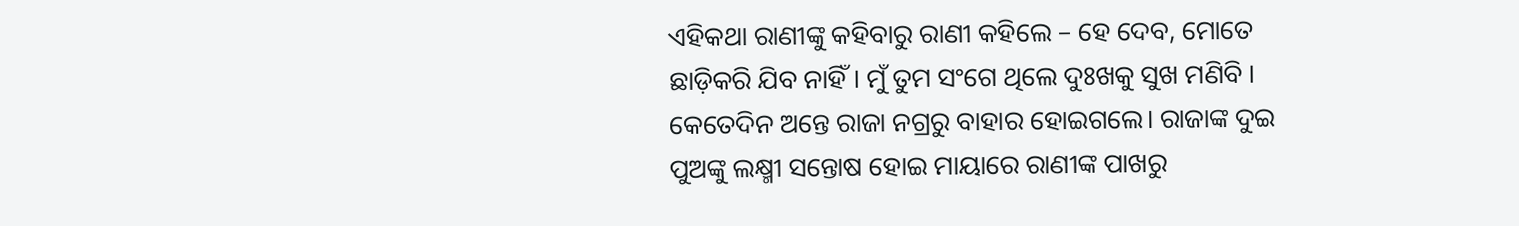ଏହିକଥା ରାଣୀଙ୍କୁ କହିବାରୁ ରାଣୀ କହିଲେ – ହେ ଦେବ, ମୋତେ ଛାଡ଼ିକରି ଯିବ ନାହିଁ। ମୁଁ ତୁମ ସଂଗେ ଥିଲେ ଦୁଃଖକୁ ସୁଖ ମଣିବି । କେତେଦିନ ଅନ୍ତେ ରାଜା ନଗ୍ରରୁ ବାହାର ହୋଇଗଲେ। ରାଜାଙ୍କ ଦୁଇ ପୁଅଙ୍କୁ ଲକ୍ଷ୍ମୀ ସନ୍ତୋଷ ହୋଇ ମାୟାରେ ରାଣୀଙ୍କ ପାଖରୁ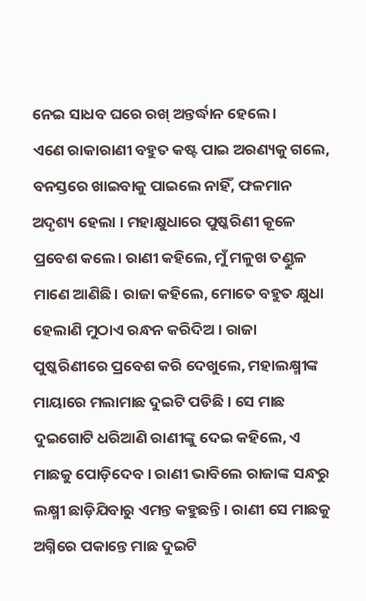ନେଇ ସାଧବ ଘରେ ରଖ୍ ଅନ୍ତର୍ଦ୍ଧାନ ହେଲେ।
ଏଣେ ରାକାରାଣୀ ବହୁତ କଷ୍ଟ ପାଇ ଅରଣ୍ୟକୁ ଗଲେ, ବନସ୍ତରେ ଖାଇବାକୁ ପାଇଲେ ନାହିଁ, ଫଳମାନ ଅଦୃଶ୍ୟ ହେଲା । ମହାକ୍ଷୁଧାରେ ପୁଷ୍କରିଣୀ କୂଳେ ପ୍ରବେଶ କଲେ। ରାଣୀ କହିଲେ, ମୁଁ ମଳୁଖ ତଣ୍ଡୁଳ ମାଣେ ଆଣିଛି। ରାଜା କହିଲେ, ମୋତେ ବହୁତ କ୍ଷୁଧା ହେଲାଣି ମୁଠାଏ ରନ୍ଧନ କରିଦିଅ । ରାଜା ପୁଷ୍କରିଣୀରେ ପ୍ରବେଶ କରି ଦେଖୁଲେ, ମହାଲକ୍ଷ୍ମୀଙ୍କ ମାୟାରେ ମଲାମାଛ ଦୁଇଟି ପଡିଛି । ସେ ମାଛ ଦୁଇଗୋଟି ଧରିଆଣି ରାଣୀଙ୍କୁ ଦେଇ କହିଲେ, ଏ ମାଛକୁ ପୋଡ଼ିଦେବ । ରାଣୀ ଭାବିଲେ ରାଜାଙ୍କ ସନ୍ଧରୁ ଲକ୍ଷ୍ମୀ ଛାଡ଼ିଯିବାରୁ ଏମନ୍ତ କହୁଛନ୍ତି । ରାଣୀ ସେ ମାଛକୁ ଅଗ୍ନିରେ ପକାନ୍ତେ ମାଛ ଦୁଇଟି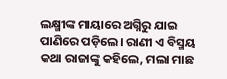ଲକ୍ଷ୍ମୀଙ୍କ ମାୟାରେ ଅଗ୍ନିରୁ ଯାଇ ପାଣିରେ ପଡ଼ିଲେ। ରାଣୀ ଏ ବିସ୍ମୟ କଥା ରାଜାଙ୍କୁ କହିଲେ, ମଲା ମାଛ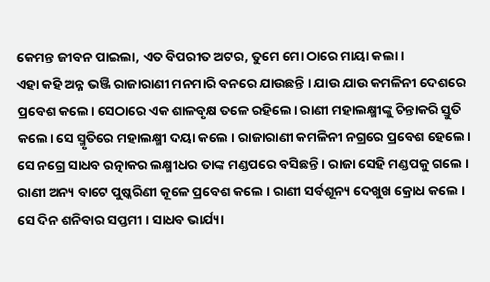କେମନ୍ତ ଜୀବନ ପାଇଲା, ଏତ ବିପରୀତ ଅଟର, ତୁମେ ମୋ ଠାରେ ମାୟା କଲା ।
ଏହା କହି ଅନ୍ନ ଭଞ୍ଜି ରାଜାରାଣୀ ମନମାରି ବନରେ ଯାଉଛନ୍ତି । ଯାଉ ଯାଉ କମଳିନୀ ଦେଶରେ ପ୍ରବେଶ କଲେ। ସେଠାରେ ଏକ ଶାଳବୃକ୍ଷ ତଳେ ରହିଲେ। ରାଣୀ ମହାଲକ୍ଷ୍ମୀଙ୍କୁ ଚିନ୍ତାକରି ସ୍ତୁତି କଲେ। ସେ ସ୍ମୃତିରେ ମହାଲକ୍ଷ୍ମୀ ଦୟା କଲେ । ରାଜାରାଣୀ କମଳିନୀ ନଗ୍ରରେ ପ୍ରବେଶ ହେଲେ । ସେ ନଗ୍ରେ ସାଧବ ରତ୍ନାକର ଲକ୍ଷ୍ମୀଧର ତାଙ୍କ ମଣ୍ଡପରେ ବସିଛନ୍ତି । ରାଜା ସେହି ମଣ୍ଡପକୁ ଗଲେ । ରାଣୀ ଅନ୍ୟ ବାଟେ ପୁଷ୍କରିଣୀ କୂଳେ ପ୍ରବେଶ କଲେ । ରାଣୀ ସର୍ବଶୂନ୍ୟ ଦେଖୁଖ କ୍ରୋଧ କଲେ । ସେ ଦିନ ଶନିବାର ସପ୍ତମୀ । ସାଧବ ଭାର୍ଯ୍ୟା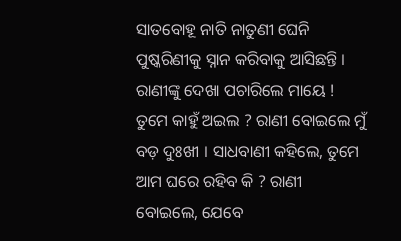ସାତବୋହୂ ନାତି ନାତୁଣୀ ଘେନି ପୁଷ୍କରିଣୀକୁ ସ୍ନାନ କରିବାକୁ ଆସିଛନ୍ତି । ରାଣୀଙ୍କୁ ଦେଖା ପଚାରିଲେ ମାୟେ ! ତୁମେ କାହୁଁ ଅଇଲ ? ରାଣୀ ବୋଇଲେ ମୁଁ ବଡ଼ ଦୁଃଖୀ । ସାଧବାଣୀ କହିଲେ, ତୁମେ ଆମ ଘରେ ରହିବ କି ? ରାଣୀ ବୋଇଲେ, ଯେବେ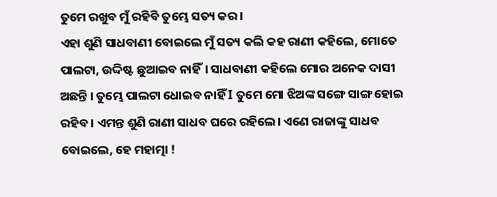ତୁମେ ରଖୁବ ମୁଁ ରହିବି ତୁମ୍ଭେ ସତ୍ୟ କର।
ଏହା ଶୁଣି ସାଧବାଣୀ ବୋଇଲେ ମୁଁ ସତ୍ୟ କଲି କହ ରାଣୀ କହିଲେ, ମୋତେ ପାଲଟା, ଉଦ୍ଦିଷ୍ଟ ଛୁଆଇବ ନାହିଁ। ସାଧବାଣୀ କହିଲେ ମୋର ଅନେକ ଦାସୀ ଅଛନ୍ତି । ତୁମ୍ଭେ ପାଲଟା ଧୋଇବ ନାହିଁ I ତୁମେ ମୋ ଝିଅଙ୍କ ସଙ୍ଗେ ସାଙ୍ଗ ହୋଇ ରହିବ । ଏମନ୍ତ ଶୁଣି ରାଣୀ ସାଧବ ଘରେ ରହିଲେ। ଏଣେ ରାଜାଙ୍କୁ ସାଧବ ବୋଇଲେ, ହେ ମହାତ୍ମା !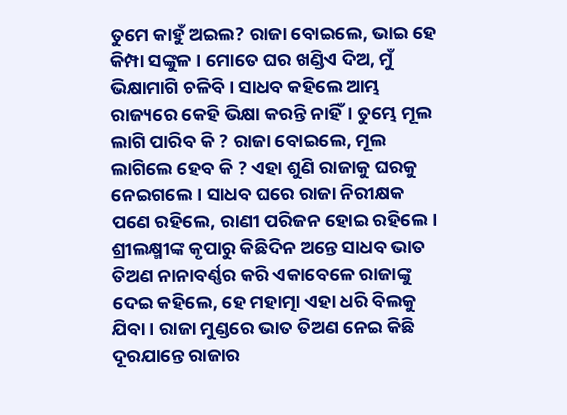ତୁମେ କାହୁଁ ଅଇଲ? ରାଜା ବୋଇଲେ, ଭାଇ ହେ କିମ୍ପା ସଙ୍କୁଳ । ମୋତେ ଘର ଖଣ୍ଡିଏ ଦିଅ, ମୁଁ ଭିକ୍ଷାମାଗି ଚଳିବି । ସାଧବ କହିଲେ ଆମ୍ଭ ରାଜ୍ୟରେ କେହି ଭିକ୍ଷା କରନ୍ତି ନାହିଁ। ତୁମ୍ଭେ ମୂଲ ଲାଗି ପାରିବ କି ? ରାଜା ବୋଇଲେ, ମୂଲ ଲାଗିଲେ ହେବ କି ? ଏହା ଶୁଣି ରାଜାକୁ ଘରକୁ ନେଇଗଲେ। ସାଧବ ଘରେ ରାଜା ନିରୀକ୍ଷକ ପଣେ ରହିଲେ, ରାଣୀ ପରିଜନ ହୋଇ ରହିଲେ।
ଶ୍ରୀଲକ୍ଷ୍ମୀଙ୍କ କୃପାରୁ କିଛିଦିନ ଅନ୍ତେ ସାଧବ ଭାତ ତିଅଣ ନାନାବର୍ଣ୍ଣର କରି ଏକାବେଳେ ରାଜାଙ୍କୁ ଦେଇ କହିଲେ, ହେ ମହାତ୍ମା ଏହା ଧରି ବିଲକୁ ଯିବା । ରାଜା ମୁଣ୍ଡରେ ଭାତ ତିଅଣ ନେଇ କିଛି ଦୂରଯାନ୍ତେ ରାଜାର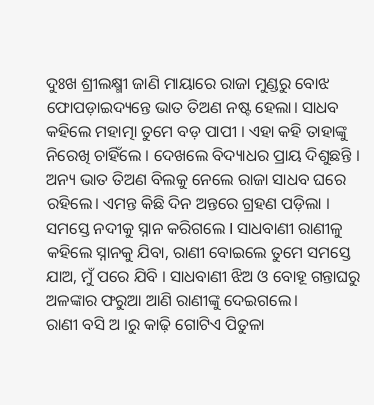ଦୁଃଖ ଶ୍ରୀଲକ୍ଷ୍ମୀ ଜାଣି ମାୟାରେ ରାଜା ମୁଣ୍ଡରୁ ବୋଝ ଫୋପଡ଼ାଇଦ୍ୟନ୍ତେ ଭାତ ତିଅଣ ନଷ୍ଟ ହେଲା। ସାଧବ କହିଲେ ମହାତ୍ମା ତୁମେ ବଡ଼ ପାପୀ । ଏହା କହି ତାହାଙ୍କୁ ନିରେଖି ଚାହିଁଲେ । ଦେଖଲେ ବିଦ୍ୟାଧର ପ୍ରାୟ ଦିଶୁଛନ୍ତି । ଅନ୍ୟ ଭାତ ତିଅଣ ବିଲକୁ ନେଲେ ରାଜା ସାଧବ ଘରେ ରହିଲେ। ଏମନ୍ତ କିଛି ଦିନ ଅନ୍ତରେ ଗ୍ରହଣ ପଡ଼ିଲା । ସମସ୍ତେ ନଦୀକୁ ସ୍ନାନ କରିଗଲେ I ସାଧବାଣୀ ରାଣୀଳୁ କହିଲେ ସ୍ନାନକୁ ଯିବା, ରାଣୀ ବୋଇଲେ ତୁମେ ସମସ୍ତେ ଯାଅ, ମୁଁ ପରେ ଯିବି । ସାଧବାଣୀ ଝିଅ ଓ ବୋହୂ ଗନ୍ତାଘରୁ ଅଳଙ୍କାର ଫରୁଆ ଆଣି ରାଣୀଙ୍କୁ ଦେଇଗଲେ।
ରାଣୀ ବସି ଅ ।ରୁ କାଢ଼ି ଗୋଟିଏ ପିତୁଳା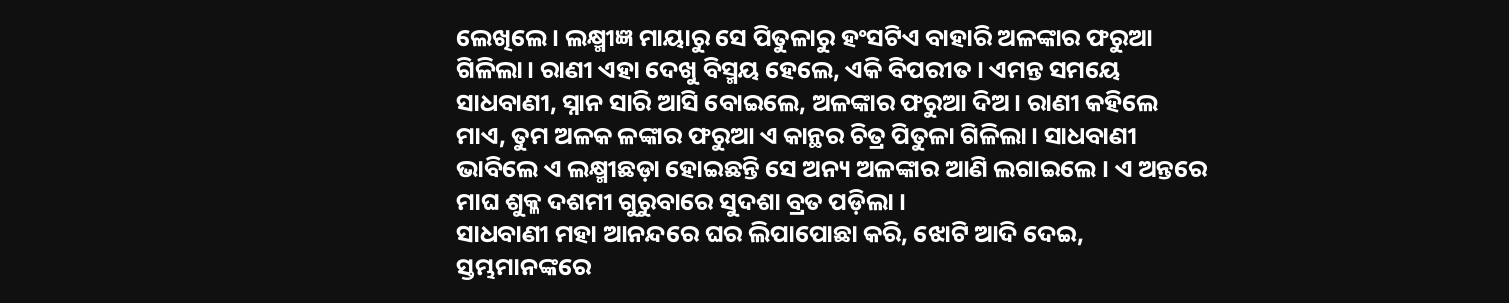ଲେଖିଲେ। ଲକ୍ଷ୍ମୀଜ୍ଞ ମାୟାରୁ ସେ ପିତୁଳାରୁ ହଂସଟିଏ ବାହାରି ଅଳଙ୍କାର ଫରୁଆ ଗିଳିଲା। ରାଣୀ ଏହା ଦେଖୁ ବିସ୍ମୟ ହେଲେ, ଏକି ବିପରୀତ । ଏମନ୍ତ ସମୟେ ସାଧବାଣୀ, ସ୍ନାନ ସାରି ଆସି ବୋଇଲେ, ଅଳଙ୍କାର ଫରୁଆ ଦିଅ। ରାଣୀ କହିଲେ ମାଏ, ତୁମ ଅଳକ ଳଙ୍କାର ଫରୁଆ ଏ କାନ୍ଥର ଚିତ୍ର ପିତୁଳା ଗିଳିଲା। ସାଧବାଣୀ ଭାବିଲେ ଏ ଲକ୍ଷ୍ମୀଛଡ଼ା ହୋଇଛନ୍ତି ସେ ଅନ୍ୟ ଅଳଙ୍କାର ଆଣି ଲଗାଇଲେ । ଏ ଅନ୍ତରେ ମାଘ ଶୁକ୍ଳ ଦଶମୀ ଗୁରୁବାରେ ସୁଦଶା ବ୍ରତ ପଡ଼ିଲା ।
ସାଧବାଣୀ ମହା ଆନନ୍ଦରେ ଘର ଲିପାପୋଛା କରି, ଝୋଟି ଆଦି ଦେଇ, ସ୍ତମ୍ଭମାନଙ୍କରେ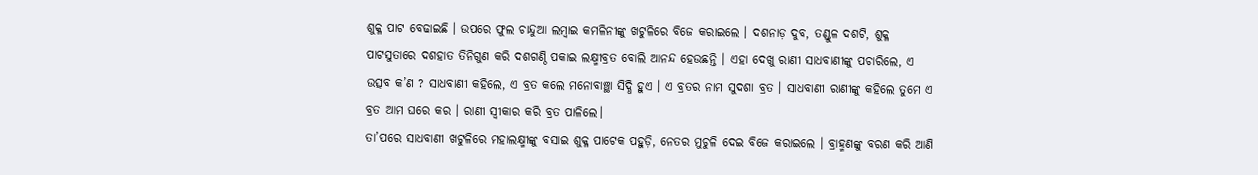ଶୁକ୍ଳ ପାଟ ବେଢାଇଛି । ଉପରେ ଫୁଲ ଚାନ୍ଦୁଆ ଲମ୍ବାଇ କମଳିନୀଙ୍କୁ ଖଟୁଳିରେ ବିଜେ କରାଇଲେ । ଦଶନାଡ଼ ଦୁବ, ତଣ୍ଡୁଳ ଦଶଟି, ଶୁକ୍ଳ ପାଟସୁତାରେ ଦଶହାତ ତିନିଗୁଣ କରି ଦଶଗଣ୍ଠି ପକାଇ ଲକ୍ଷ୍ମୀବ୍ରତ ବୋଲି ଆନନ୍ଦ ହେଉଛନ୍ତି । ଏହା ଦେଖୁ ରାଣୀ ସାଧବାଣୀଙ୍କୁ ପଚାରିଲେ, ଏ ଉତ୍ସବ କ’ଣ ? ସାଧବାଣୀ କହିଲେ, ଏ ବ୍ରତ କଲେ ମନୋବାଞ୍ଛା ସିଦ୍ଧି ହୁଏ । ଏ ବ୍ରତର ନାମ ସୁଦଶା ବ୍ରତ । ସାଧବାଣୀ ରାଣୀଙ୍କୁ କହିଲେ ତୁମେ ଏ ବ୍ରତ ଆମ ଘରେ କର । ରାଣୀ ସ୍ଵୀକାର କରି ବ୍ରତ ପାଳିଲେ।
ତା’ପରେ ସାଧବାଣୀ ଖଟୁଳିରେ ମହାଲକ୍ଷ୍ମୀଙ୍କୁ ବସାଇ ଶୁକ୍ଳ ପାଟେକ ପହୁଡ଼ି, ନେତର ମୁଚୁଳି ଦେଇ ବିଜେ କରାଇଲେ । ବ୍ରାହ୍ମଣଙ୍କୁ ବରଣ କରି ଆଣି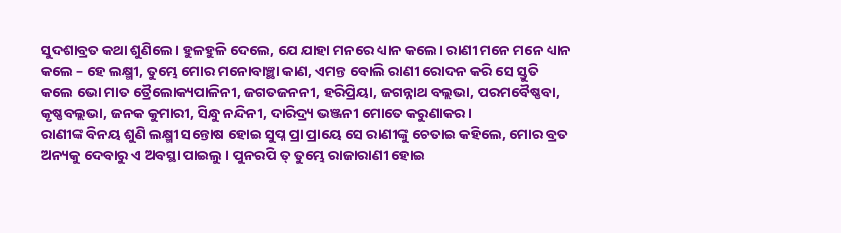ସୁଦଶାବ୍ରତ କଥା ଶୁଣିଲେ। ହୁଳହୁଳି ଦେଲେ, ଯେ ଯାହା ମନରେ ଧ୍ୟାନ କଲେ। ରାଣୀ ମନେ ମନେ ଧ୍ୟାନ କଲେ – ହେ ଲକ୍ଷ୍ମୀ, ତୁମ୍ଭେ ମୋର ମନୋବାଞ୍ଛା କାଣ, ଏମନ୍ତ ବୋଲି ରାଣୀ ରୋଦନ କରି ସେ ସ୍ତୁତି କଲେ ଭୋ ମାତ ତ୍ରୈଲୋକ୍ୟପାଳିନୀ, ଜଗତଜନନୀ, ହରିପ୍ରିୟା, ଜଗନ୍ନାଥ ବଲ୍ଲଭା, ପରମବୈଷ୍ଣବା, କୃଷ୍ଣବଲ୍ଲଭା, ଜନକ କୁମାରୀ, ସିନ୍ଧୁ ନନ୍ଦିନୀ, ଦାରିଦ୍ର୍ୟ ଭଞ୍ଜନୀ ମୋତେ କରୁଣାକର।
ରାଣୀଙ୍କ ବିନୟ ଶୁଣି ଲକ୍ଷ୍ମୀ ସନ୍ତୋଷ ହୋଇ ସୁପ୍ନ ପ୍ରା ପ୍ରାୟେ ସେ ରାଣୀଙ୍କୁ ଚେତାଇ କହିଲେ, ମୋର ବ୍ରତ ଅନ୍ୟକୁ ଦେବାରୁ ଏ ଅବସ୍ଥା ପାଇଲୁ । ପୁନରପି ତ୍ ତୁମ୍ଭେ ରାଜାରାଣୀ ହୋଇ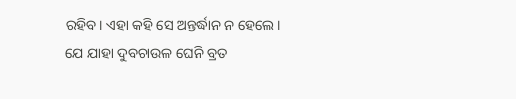ରହିବ। ଏହା କହି ସେ ଅନ୍ତର୍ଦ୍ଧାନ ନ ହେଲେ। ଯେ ଯାହା ଦୁବଚାଉଳ ଘେନି ବ୍ରତ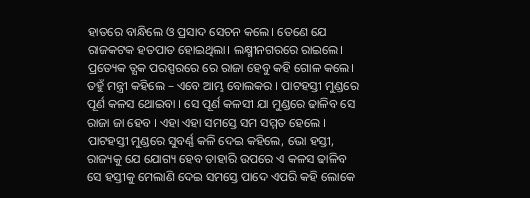ହାତରେ ବାନ୍ଧିଲେ ଓ ପ୍ରସାଦ ସେଚନ କଲେ। ତେଣେ ଯେ ରାଜକଟକ ହତପାତ ହୋଇଥିଲା। ଲକ୍ଷ୍ମୀନଗରରେ ରାଇଲେ। ପ୍ରତ୍ୟେକ ତ୍ଯକ ପରସ୍ପରରେ ରେ ରାଜା ହେବୁ କହି ଗୋଳ କଲେ। ତହୁଁ ମନ୍ତ୍ରୀ କହିଲେ – ଏବେ ଆମ୍ଭ ବୋଲକର । ପାଟହସ୍ତୀ ମୁଣ୍ଡରେ ପୂର୍ଣ କଳସ ଥୋଇବା । ସେ ପୂର୍ଣ କଳସୀ ଯା ମୁଣ୍ଡରେ ଢାଳିବ ସେ ରାଜା ଜା ହେବ । ଏହା ଏହା ସମସ୍ତେ ସମ ସମ୍ମତ ହେଲେ ।
ପାଟହସ୍ତୀ ମୁଣ୍ଡରେ ସୁବର୍ଣ୍ଣ କଳି ଦେଇ କହିଲେ, ଭୋ ହସ୍ତୀ, ରାଜ୍ୟକୁ ଯେ ଯୋଗ୍ୟ ହେବ ତାହାରି ଉପରେ ଏ କଳସ ଢାଳିବ ସେ ହସ୍ତୀକୁ ମେଲାଣି ଦେଇ ସମସ୍ତେ ପାଦେ ଏପରି କହି ଲୋକେ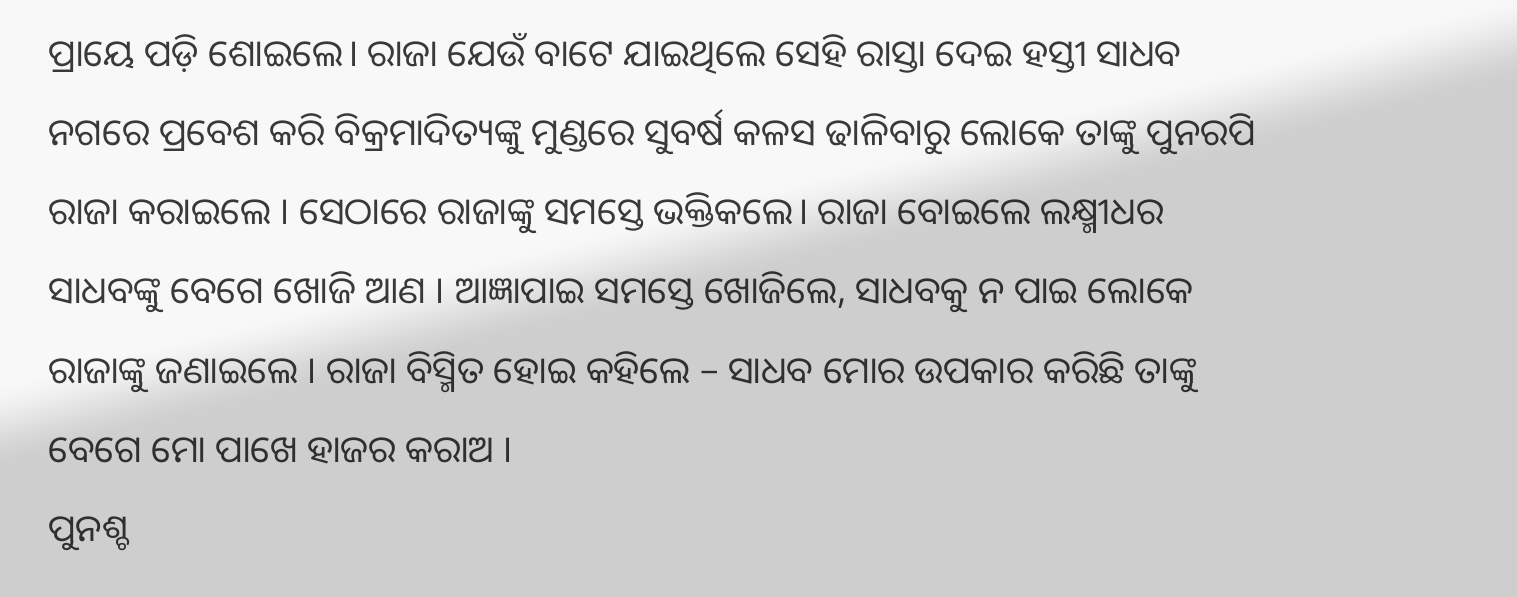ପ୍ରାୟେ ପଡ଼ି ଶୋଇଲେ। ରାଜା ଯେଉଁ ବାଟେ ଯାଇଥିଲେ ସେହି ରାସ୍ତା ଦେଇ ହସ୍ତୀ ସାଧବ ନଗରେ ପ୍ରବେଶ କରି ବିକ୍ରମାଦିତ୍ୟଙ୍କୁ ମୁଣ୍ଡରେ ସୁବର୍ଷ କଳସ ଢାଳିବାରୁ ଲୋକେ ତାଙ୍କୁ ପୁନରପି ରାଜା କରାଇଲେ । ସେଠାରେ ରାଜାଙ୍କୁ ସମସ୍ତେ ଭକ୍ତିକଲେ। ରାଜା ବୋଇଲେ ଲକ୍ଷ୍ମୀଧର ସାଧବଙ୍କୁ ବେଗେ ଖୋଜି ଆଣ । ଆଜ୍ଞାପାଇ ସମସ୍ତେ ଖୋଜିଲେ, ସାଧବକୁ ନ ପାଇ ଲୋକେ ରାଜାଙ୍କୁ ଜଣାଇଲେ । ରାଜା ବିସ୍ମିତ ହୋଇ କହିଲେ – ସାଧବ ମୋର ଉପକାର କରିଛି ତାଙ୍କୁ ବେଗେ ମୋ ପାଖେ ହାଜର କରାଅ ।
ପୁନଶ୍ଚ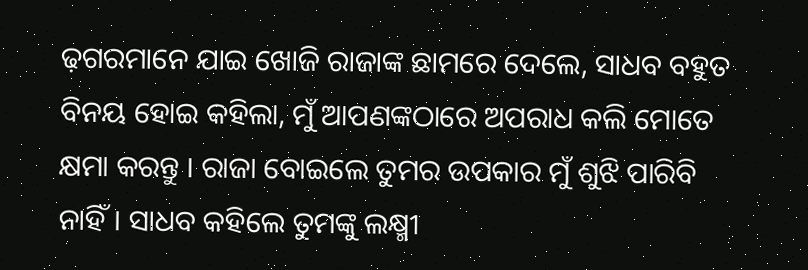ଢ଼ଗରମାନେ ଯାଇ ଖୋଜି ରାଜାଙ୍କ ଛାମରେ ଦେଲେ, ସାଧବ ବହୁତ ବିନୟ ହୋଇ କହିଲା, ମୁଁ ଆପଣଙ୍କଠାରେ ଅପରାଧ କଲି ମୋତେ କ୍ଷମା କରନ୍ତୁ । ରାଜା ବୋଇଲେ ତୁମର ଉପକାର ମୁଁ ଶୁଝି ପାରିବି ନାହିଁ। ସାଧବ କହିଲେ ତୁମଙ୍କୁ ଲକ୍ଷ୍ମୀ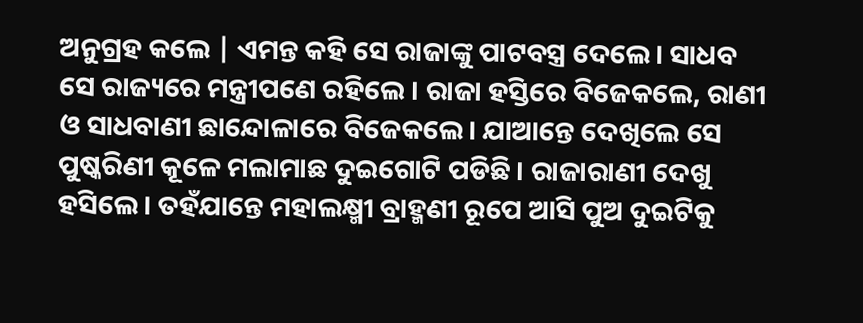ଅନୁଗ୍ରହ କଲେ | ଏମନ୍ତ କହି ସେ ରାଜାଙ୍କୁ ପାଟବସ୍ତ୍ର ଦେଲେ। ସାଧବ ସେ ରାଜ୍ୟରେ ମନ୍ତ୍ରୀପଣେ ରହିଲେ । ରାଜା ହସ୍ତିରେ ବିଜେକଲେ, ରାଣୀ ଓ ସାଧବାଣୀ ଛାନ୍ଦୋଳାରେ ବିଜେକଲେ। ଯାଆନ୍ତେ ଦେଖିଲେ ସେ ପୁଷ୍କରିଣୀ କୂଳେ ମଲାମାଛ ଦୁଇଗୋଟି ପଡିଛି । ରାଜାରାଣୀ ଦେଖୁ ହସିଲେ। ତହଁଯାନ୍ତେ ମହାଲକ୍ଷ୍ମୀ ବ୍ରାହ୍ମଣୀ ରୂପେ ଆସି ପୁଅ ଦୁଇଟିକୁ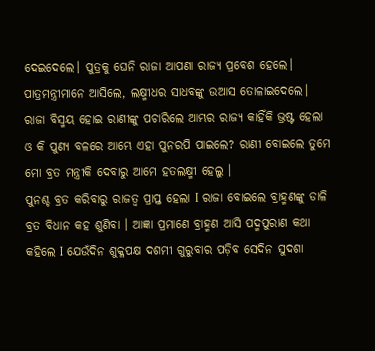ଦେଇଦେଲେ। ପୁତ୍ରକୁ ଘେନି ରାଜା ଆପଣା ରାଜ୍ୟ ପ୍ରବେଶ ହେଲେ। ପାତ୍ରମନ୍ତ୍ରୀମାନେ ଆସିଲେ, ଲକ୍ଷ୍ମୀଧର ସାଧବଙ୍କୁ ଉଆସ ତୋଳାଇଦେଲେ। ରାଜା ବିସ୍ମୟ ହୋଇ ରାଣୀଙ୍କୁ ପଚାରିଲେ ଆମ୍ଭର ରାଜ୍ୟ କାହିଁକି ଭ୍ରଷ୍ଟ ହେଲା ଓ କି ପୁଣ୍ୟ ବଳରେ ଆମ୍ଭେ ଏହା ପୁନରପି ପାଇଲେ? ରାଣୀ ବୋଇଲେ ତୁମେ ମୋ ବ୍ରତ ମନ୍ତ୍ରୀକି ଦେବାରୁ ଆମେ ହତଲକ୍ଷ୍ମୀ ହେଲୁ ।
ପୁନଶ୍ଚ ବ୍ରତ କରିବାରୁ ରାଜତ୍ୱ ପ୍ରାପ୍ତ ହେଲା I ରାଜା ବୋଇଲେ ବ୍ରାହ୍ମଣଙ୍କୁ ଡାଳି ବ୍ରତ ବିଧାନ କହ ଶୁଣିବା । ଆଜ୍ଞା ପ୍ରମାଣେ ବ୍ରାହ୍ମଣ ଆସି ପଦ୍ମପୁରାଣ କଥା କହିଲେ I ଯେଉଁଦିନ ଶୁକ୍ଳପକ୍ଷ ଦଶମୀ ଗୁରୁବାର ପଡ଼ିବ ସେଦିନ ସୁଦଶା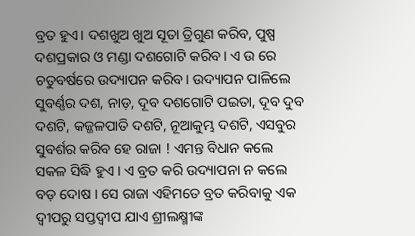ବ୍ରତ ହୁଏ। ଦଶଖୁଅ ଖୁଅ ସୂତା ତ୍ରିଗୁଣ କରିବ, ପୁଷ୍ପ ଦଶପ୍ରକାର ଓ ମଣ୍ଡା ଦଶଗୋଟି କରିବ। ଏ ଉ ରେ ଚତୁବର୍ଷରେ ଉଦ୍ୟାପନ କରିବ। ଉଦ୍ୟାପନ ପାଳିଲେ ସୁବର୍ଣ୍ଣର ଦଶ, ନାଡ଼, ଦୂବ ଦଶଗୋଟି ପଇତା, ଦୂବ ଦୁବ ଦଶଟି, କଜ୍ଜଳପାତି ଦଶଟି, ନୂଆକୁମ୍ଭ ଦଶଟି, ଏସବୁର ସୁବର୍ଶର କରିବ ହେ ରାଜା ! ଏମନ୍ତ ବିଧାନ କଲେ ସକଳ ସିଦ୍ଧି ହୁଏ । ଏ ବ୍ରତ କରି ଉଦ୍ୟାପନା ନ କଲେ ବଡ଼ ଦୋଷ । ସେ ରାଜା ଏହିମତେ ବ୍ରତ କରିବାକୁ ଏକ ଦ୍ୱୀପରୁ ସପ୍ତଦ୍ଵୀପ ଯାଏ ଶ୍ରୀଲକ୍ଷ୍ମୀଙ୍କ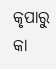କୃପାରୁ କା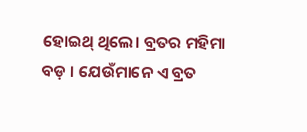ହୋଇଥ୍ ଥିଲେ। ବ୍ରତର ମହିମା ବଡ଼ । ଯେଉଁମାନେ ଏ ବ୍ରତ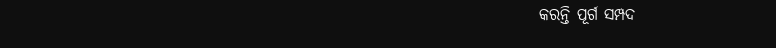କରନ୍ତି ପୂର୍ଗ ସମ୍ପଦ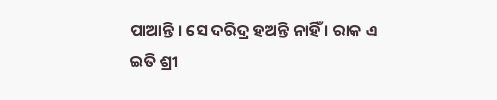ପାଆନ୍ତି । ସେ ଦରିଦ୍ର ହଅନ୍ତି ନାହିଁ । ରାକ এ
ଇତି ଶ୍ରୀ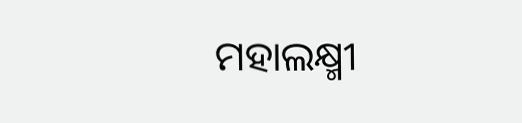ମହାଲକ୍ଷ୍ମୀ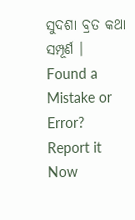ସୁଦଶା ବ୍ରତ କଥା ସମ୍ପୂର୍ଣ ।
Found a Mistake or Error? Report it Now